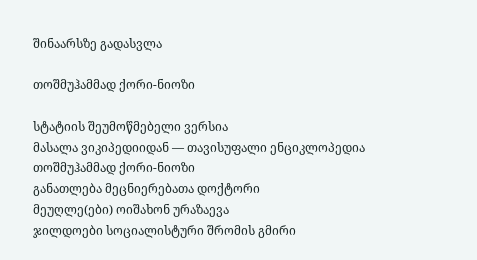შინაარსზე გადასვლა

თოშმუჰამმად ქორი-ნიოზი

სტატიის შეუმოწმებელი ვერსია
მასალა ვიკიპედიიდან — თავისუფალი ენციკლოპედია
თოშმუჰამმად ქორი-ნიოზი
განათლება მეცნიერებათა დოქტორი
მეუღლე(ები) ოიშახონ ურაზაევა
ჯილდოები სოციალისტური შრომის გმირი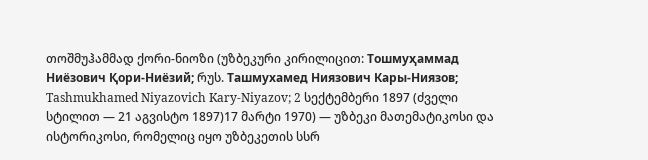თოშმუჰამმად ქორი-ნიოზი (უზბეკური კირილიცით: Тошмуҳаммад Ниёзович Қори-Ниёзий; რუს. Ташмухамед Ниязович Кары-Ниязов; Tashmukhamed Niyazovich Kary-Niyazov; 2 სექტემბერი 1897 (ძველი სტილით — 21 აგვისტო 1897)17 მარტი 1970) — უზბეკი მათემატიკოსი და ისტორიკოსი, რომელიც იყო უზბეკეთის სსრ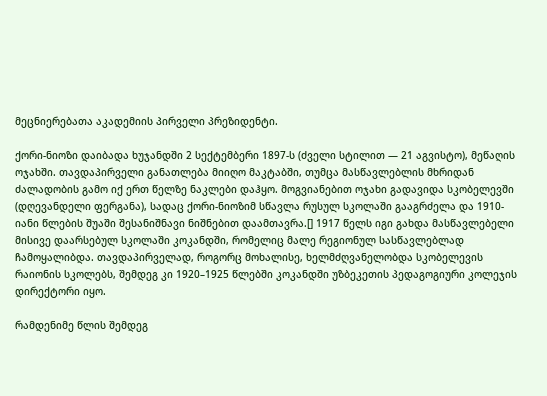მეცნიერებათა აკადემიის პირველი პრეზიდენტი.

ქორი-ნიოზი დაიბადა ხუჯანდში 2 სექტემბერი 1897-ს (ძველი სტილით — 21 აგვისტო), მეწაღის ოჯახში. თავდაპირველი განათლება მიიღო მაკტაბში, თუმცა მასწავლებლის მხრიდან ძალადობის გამო იქ ერთ წელზე ნაკლები დაჰყო. მოგვიანებით ოჯახი გადავიდა სკობელევში (დღევანდელი ფერგანა), სადაც ქორი-ნიოზიმ სწავლა რუსულ სკოლაში გააგრძელა და 1910-იანი წლების შუაში შესანიშნავი ნიშნებით დაამთავრა.[] 1917 წელს იგი გახდა მასწავლებელი მისივე დაარსებულ სკოლაში კოკანდში, რომელიც მალე რეგიონულ სასწავლებლად ჩამოყალიბდა. თავდაპირველად, როგორც მოხალისე, ხელმძღვანელობდა სკობელევის რაიონის სკოლებს, შემდეგ კი 1920–1925 წლებში კოკანდში უზბეკეთის პედაგოგიური კოლეჯის დირექტორი იყო.

რამდენიმე წლის შემდეგ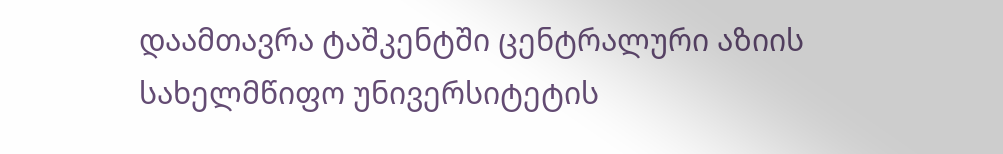დაამთავრა ტაშკენტში ცენტრალური აზიის სახელმწიფო უნივერსიტეტის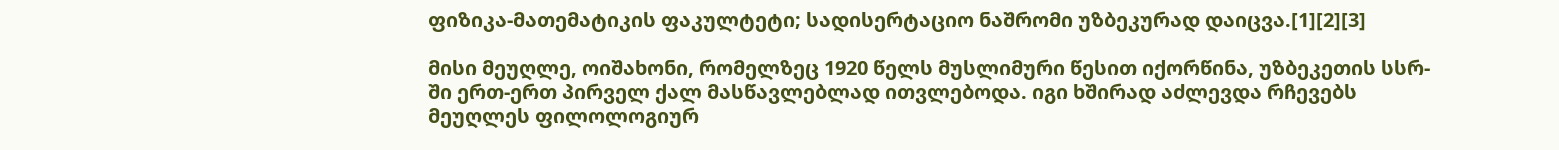ფიზიკა-მათემატიკის ფაკულტეტი; სადისერტაციო ნაშრომი უზბეკურად დაიცვა.[1][2][3]

მისი მეუღლე, ოიშახონი, რომელზეც 1920 წელს მუსლიმური წესით იქორწინა, უზბეკეთის სსრ-ში ერთ-ერთ პირველ ქალ მასწავლებლად ითვლებოდა. იგი ხშირად აძლევდა რჩევებს მეუღლეს ფილოლოგიურ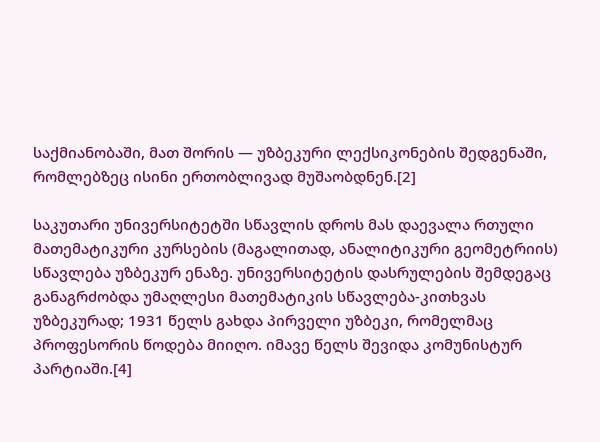საქმიანობაში, მათ შორის — უზბეკური ლექსიკონების შედგენაში, რომლებზეც ისინი ერთობლივად მუშაობდნენ.[2]

საკუთარი უნივერსიტეტში სწავლის დროს მას დაევალა რთული მათემატიკური კურსების (მაგალითად, ანალიტიკური გეომეტრიის) სწავლება უზბეკურ ენაზე. უნივერსიტეტის დასრულების შემდეგაც განაგრძობდა უმაღლესი მათემატიკის სწავლება-კითხვას უზბეკურად; 1931 წელს გახდა პირველი უზბეკი, რომელმაც პროფესორის წოდება მიიღო. იმავე წელს შევიდა კომუნისტურ პარტიაში.[4]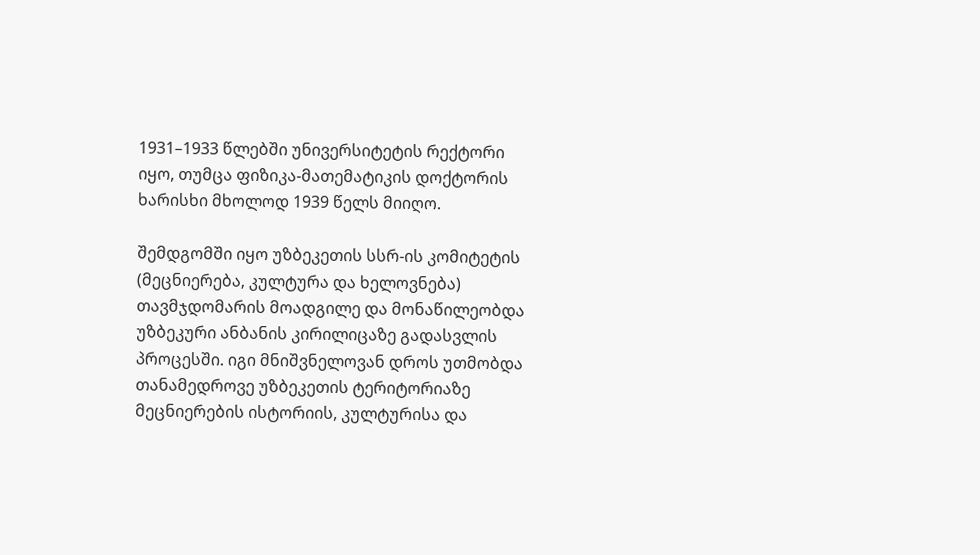1931–1933 წლებში უნივერსიტეტის რექტორი იყო, თუმცა ფიზიკა-მათემატიკის დოქტორის ხარისხი მხოლოდ 1939 წელს მიიღო.

შემდგომში იყო უზბეკეთის სსრ-ის კომიტეტის (მეცნიერება, კულტურა და ხელოვნება) თავმჯდომარის მოადგილე და მონაწილეობდა უზბეკური ანბანის კირილიცაზე გადასვლის პროცესში. იგი მნიშვნელოვან დროს უთმობდა თანამედროვე უზბეკეთის ტერიტორიაზე მეცნიერების ისტორიის, კულტურისა და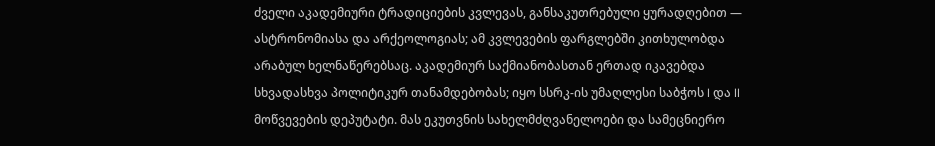ძველი აკადემიური ტრადიციების კვლევას, განსაკუთრებული ყურადღებით — ასტრონომიასა და არქეოლოგიას; ამ კვლევების ფარგლებში კითხულობდა არაბულ ხელნაწერებსაც. აკადემიურ საქმიანობასთან ერთად იკავებდა სხვადასხვა პოლიტიკურ თანამდებობას; იყო სსრკ-ის უმაღლესი საბჭოს I და II მოწვევების დეპუტატი. მას ეკუთვნის სახელმძღვანელოები და სამეცნიერო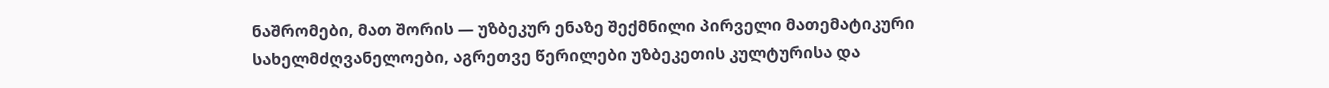ნაშრომები, მათ შორის — უზბეკურ ენაზე შექმნილი პირველი მათემატიკური სახელმძღვანელოები, აგრეთვე წერილები უზბეკეთის კულტურისა და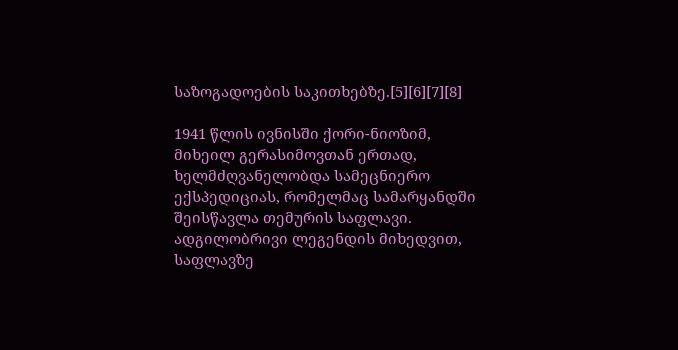საზოგადოების საკითხებზე.[5][6][7][8]

1941 წლის ივნისში ქორი-ნიოზიმ, მიხეილ გერასიმოვთან ერთად, ხელმძღვანელობდა სამეცნიერო ექსპედიციას, რომელმაც სამარყანდში შეისწავლა თემურის საფლავი. ადგილობრივი ლეგენდის მიხედვით, საფლავზე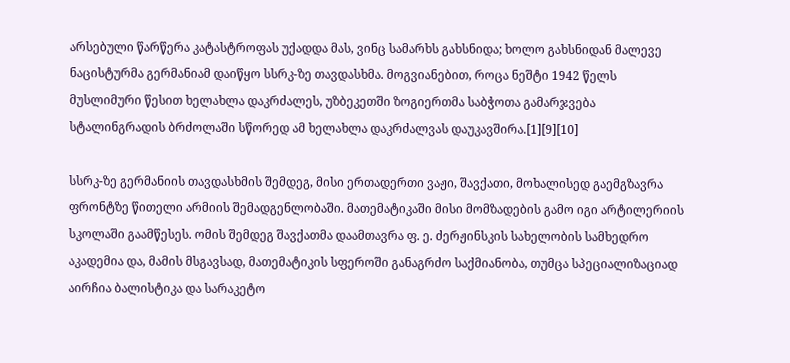არსებული წარწერა კატასტროფას უქადდა მას, ვინც სამარხს გახსნიდა; ხოლო გახსნიდან მალევე ნაცისტურმა გერმანიამ დაიწყო სსრკ-ზე თავდასხმა. მოგვიანებით, როცა ნეშტი 1942 წელს მუსლიმური წესით ხელახლა დაკრძალეს, უზბეკეთში ზოგიერთმა საბჭოთა გამარჯვება სტალინგრადის ბრძოლაში სწორედ ამ ხელახლა დაკრძალვას დაუკავშირა.[1][9][10]

სსრკ-ზე გერმანიის თავდასხმის შემდეგ, მისი ერთადერთი ვაჟი, შავქათი, მოხალისედ გაემგზავრა ფრონტზე წითელი არმიის შემადგენლობაში. მათემატიკაში მისი მომზადების გამო იგი არტილერიის სკოლაში გაამწესეს. ომის შემდეგ შავქათმა დაამთავრა ფ. ე. ძერჟინსკის სახელობის სამხედრო აკადემია და, მამის მსგავსად, მათემატიკის სფეროში განაგრძო საქმიანობა, თუმცა სპეციალიზაციად აირჩია ბალისტიკა და სარაკეტო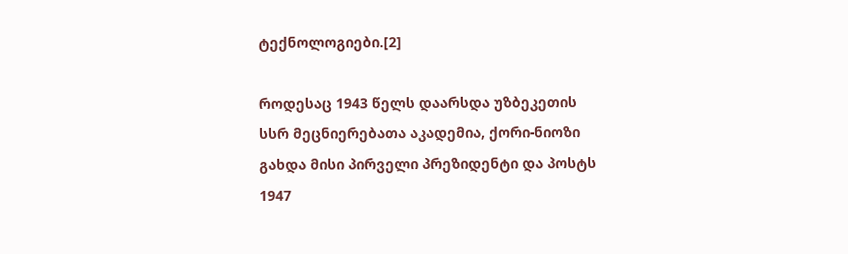ტექნოლოგიები.[2]

როდესაც 1943 წელს დაარსდა უზბეკეთის სსრ მეცნიერებათა აკადემია, ქორი-ნიოზი გახდა მისი პირველი პრეზიდენტი და პოსტს 1947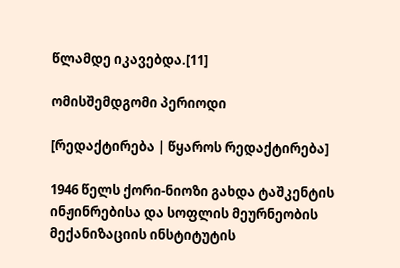წლამდე იკავებდა.[11]

ომისშემდგომი პერიოდი

[რედაქტირება | წყაროს რედაქტირება]

1946 წელს ქორი-ნიოზი გახდა ტაშკენტის ინჟინრებისა და სოფლის მეურნეობის მექანიზაციის ინსტიტუტის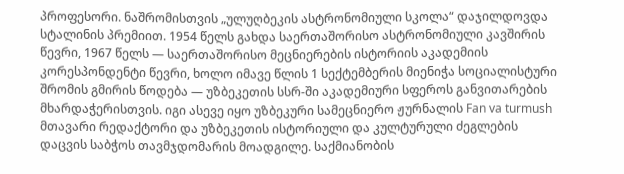პროფესორი. ნაშრომისთვის „ულუღბეკის ასტრონომიული სკოლა“ დაჯილდოვდა სტალინის პრემიით. 1954 წელს გახდა საერთაშორისო ასტრონომიული კავშირის წევრი, 1967 წელს — საერთაშორისო მეცნიერების ისტორიის აკადემიის კორესპონდენტი წევრი, ხოლო იმავე წლის 1 სექტემბერის მიენიჭა სოციალისტური შრომის გმირის წოდება — უზბეკეთის სსრ-ში აკადემიური სფეროს განვითარების მხარდაჭერისთვის. იგი ასევე იყო უზბეკური სამეცნიერო ჟურნალის Fan va turmush მთავარი რედაქტორი და უზბეკეთის ისტორიული და კულტურული ძეგლების დაცვის საბჭოს თავმჯდომარის მოადგილე. საქმიანობის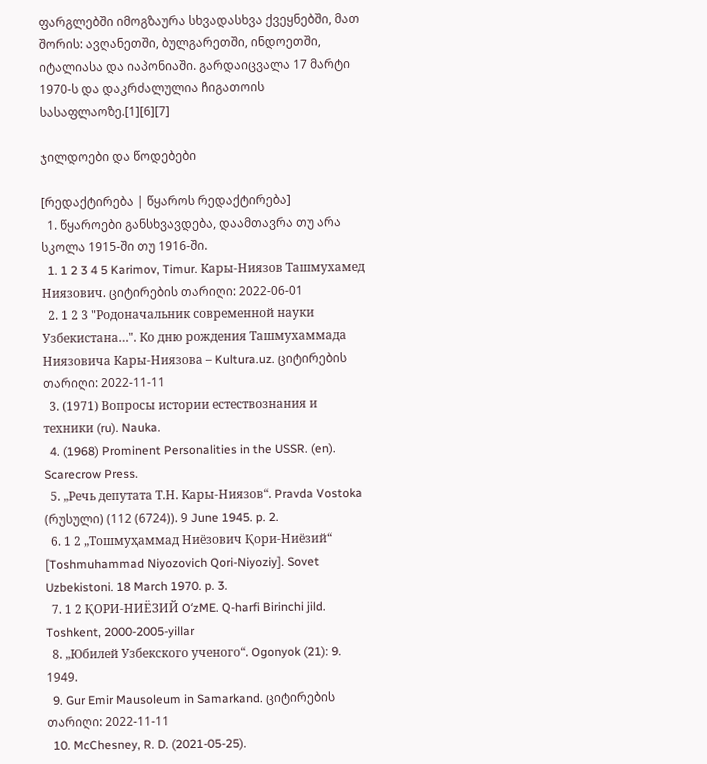ფარგლებში იმოგზაურა სხვადასხვა ქვეყნებში, მათ შორის: ავღანეთში, ბულგარეთში, ინდოეთში, იტალიასა და იაპონიაში. გარდაიცვალა 17 მარტი 1970-ს და დაკრძალულია ჩიგათოის სასაფლაოზე.[1][6][7]

ჯილდოები და წოდებები

[რედაქტირება | წყაროს რედაქტირება]
  1. წყაროები განსხვავდება, დაამთავრა თუ არა სკოლა 1915-ში თუ 1916-ში.
  1. 1 2 3 4 5 Karimov, Timur. Кары-Ниязов Ташмухамед Ниязович. ციტირების თარიღი: 2022-06-01
  2. 1 2 3 "Родоначальник современной науки Узбекистана…". Ко дню рождения Ташмухаммада Ниязовича Кары-Ниязова – Kultura.uz. ციტირების თარიღი: 2022-11-11
  3. (1971) Вопросы истории естествознания и техники (ru). Nauka.
  4. (1968) Prominent Personalities in the USSR. (en). Scarecrow Press.
  5. „Речь депутата Т.Н. Кары-Ниязов“. Pravda Vostoka (რუსული) (112 (6724)). 9 June 1945. p. 2.
  6. 1 2 „Тошмуҳаммад Ниёзович Қори-Ниёзий“ [Toshmuhammad Niyozovich Qori-Niyoziy]. Sovet Uzbekistoni. 18 March 1970. p. 3.
  7. 1 2 ҚОРИ-НИЁЗИЙ OʻzME. Q-harfi Birinchi jild. Toshkent, 2000-2005-yillar
  8. „Юбилей Узбекского ученого“. Ogonyok (21): 9. 1949.
  9. Gur Emir Mausoleum in Samarkand. ციტირების თარიღი: 2022-11-11
  10. McChesney, R. D. (2021-05-25).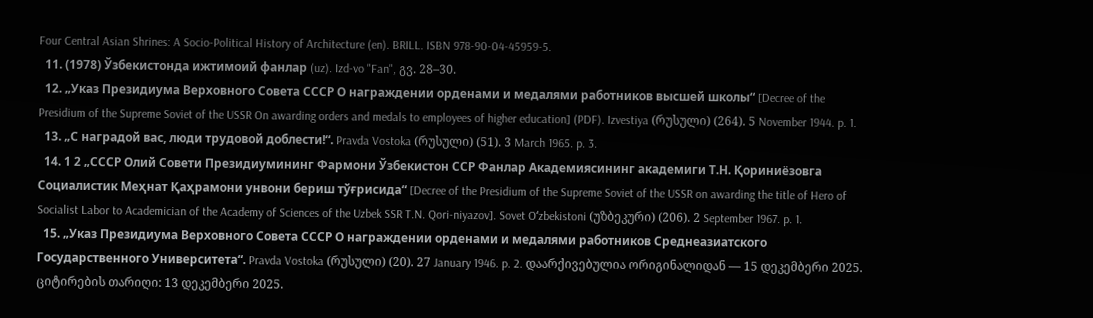Four Central Asian Shrines: A Socio-Political History of Architecture (en). BRILL. ISBN 978-90-04-45959-5.
  11. (1978) Ўзбекистонда ижтимоий фанлар (uz). Izd-vo "Fan", გვ. 28–30.
  12. „Указ Президиума Верховного Совета СССР О награждении орденами и медалями работников высшей школы“ [Decree of the Presidium of the Supreme Soviet of the USSR On awarding orders and medals to employees of higher education] (PDF). Izvestiya (რუსული) (264). 5 November 1944. p. 1.
  13. „С наградой вас, люди трудовой доблести!“. Pravda Vostoka (რუსული) (51). 3 March 1965. p. 3.
  14. 1 2 „СССР Олий Совети Президиумининг Фармони Ўзбекистон ССР Фанлар Академиясининг академиги Т.Н. Қориниёзовга Социалистик Меҳнат Қаҳрамони унвони бериш тўғрисида“ [Decree of the Presidium of the Supreme Soviet of the USSR on awarding the title of Hero of Socialist Labor to Academician of the Academy of Sciences of the Uzbek SSR T.N. Qori-niyazov]. Sovet Oʻzbekistoni (უზბეკური) (206). 2 September 1967. p. 1.
  15. „Указ Президиума Верховного Совета СССР О награждении орденами и медалями работников Среднеазиатского Государственного Университета“. Pravda Vostoka (რუსული) (20). 27 January 1946. p. 2. დაარქივებულია ორიგინალიდან — 15 დეკემბერი 2025. ციტირების თარიღი: 13 დეკემბერი 2025.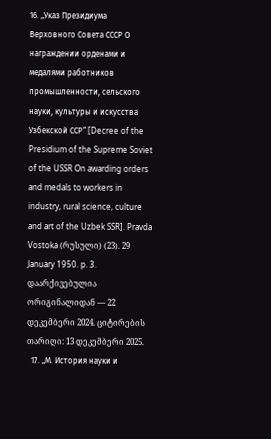16. „Указ Президиума Верховного Совета СССР О награждении орденами и медалями работников промышленности, сельского науки, культуры и искусства Узбекской ССР“ [Decree of the Presidium of the Supreme Soviet of the USSR On awarding orders and medals to workers in industry, rural science, culture and art of the Uzbek SSR]. Pravda Vostoka (რუსული) (23). 29 January 1950. p. 3. დაარქივებულია ორიგინალიდან — 22 დეკემბერი 2024. ციტირების თარიღი: 13 დეკემბერი 2025.
  17. „М. История науки и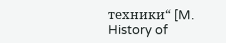техники“ [M. History of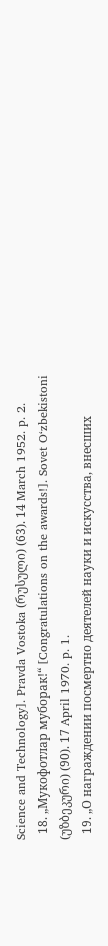Science and Technology]. Pravda Vostoka (რუსული) (63). 14 March 1952. p. 2.
  18. „Мукофотлар муборак!“ [Congratulations on the awards!]. Sovet Oʻzbekistoni (უზბეკური) (90). 17 April 1970. p. 1.
  19. „О награждении посмертно деятелей науки и искусства, внесших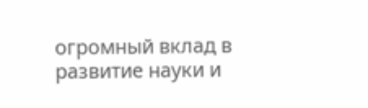огромный вклад в развитие науки и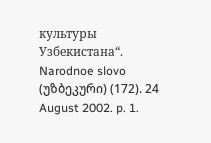культуры Узбекистана“. Narodnoe slovo (უზბეკური) (172). 24 August 2002. p. 1.